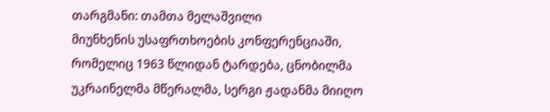თარგმანი: თამთა მელაშვილი
მიუნხენის უსაფრთხოების კონფერენციაში, რომელიც 1963 წლიდან ტარდება, ცნობილმა უკრაინელმა მწერალმა, სერგი ჟადანმა მიიღო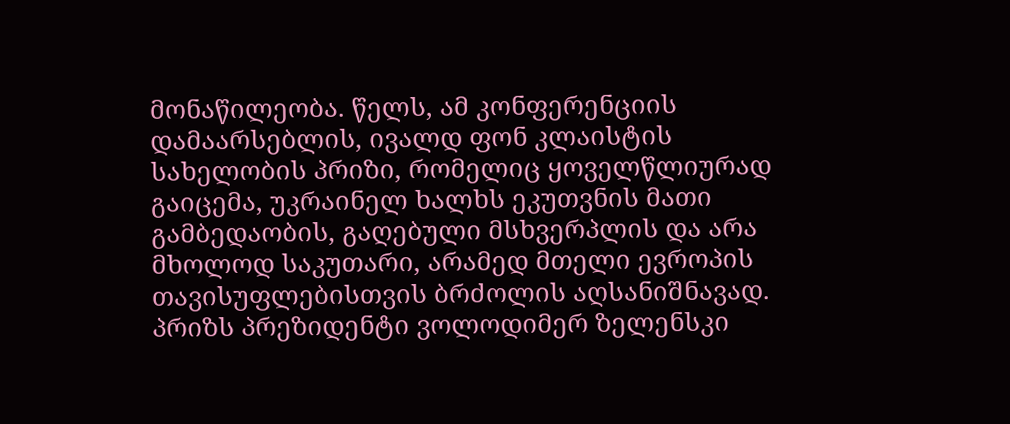მონაწილეობა. წელს, ამ კონფერენციის დამაარსებლის, ივალდ ფონ კლაისტის სახელობის პრიზი, რომელიც ყოველწლიურად გაიცემა, უკრაინელ ხალხს ეკუთვნის მათი გამბედაობის, გაღებული მსხვერპლის და არა მხოლოდ საკუთარი, არამედ მთელი ევროპის თავისუფლებისთვის ბრძოლის აღსანიშნავად. პრიზს პრეზიდენტი ვოლოდიმერ ზელენსკი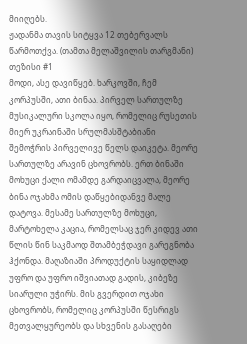მიიღებს.
ჟადანმა თავის სიტყვა 12 თებერვალს წარმოთქვა. (თამთა მელაშვილის თარგმანი)
თეზისი #1
მოდი, ასე დავიწყებ. ხარკოვში, ჩემ კორპუსში, ათი ბინაა. პირველ სართულზე მუსიკალური სკოლა იყო, რომელიც რუსეთის მიერ უკრაინაში სრულმასშტაბიანი შემოჭრის პირველივე წელს დაიკეტა. მეორე სართულზე არავინ ცხოვრობს. ერთ ბინაში მოხუცი ქალი ომამდე გარდაიცვალა, მეორე ბინა ოჯახმა ომის დაწყებიდანვე მალე დატოვა. მესამე სართულზე მოხუცი, მარტოხელა კაცია, რომელსაც ჯერ კიდევ ათი წლის წინ საკმაოდ შთამბეჭდავი გარეგნობა ჰქონდა. მაღაზიაში პროდუქტის საყიდლად უფრო და უფრო იშვიათად გადის, კიბეზე სიარული უჭირს. მის გვერდით ოჯახი ცხოვრობს, რომელიც კორპუსში წესრიგს მეთვალყურეობს და სხვენის გასაღები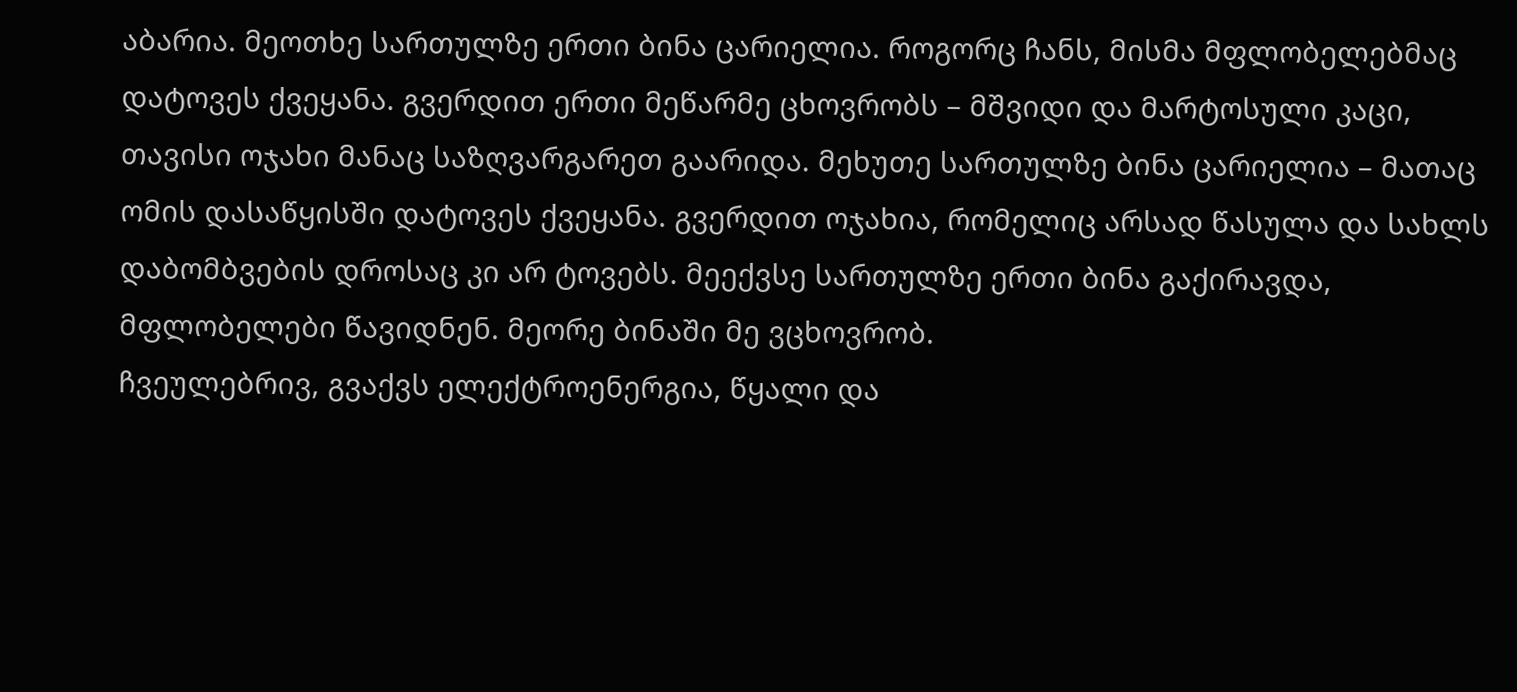აბარია. მეოთხე სართულზე ერთი ბინა ცარიელია. როგორც ჩანს, მისმა მფლობელებმაც დატოვეს ქვეყანა. გვერდით ერთი მეწარმე ცხოვრობს – მშვიდი და მარტოსული კაცი, თავისი ოჯახი მანაც საზღვარგარეთ გაარიდა. მეხუთე სართულზე ბინა ცარიელია – მათაც ომის დასაწყისში დატოვეს ქვეყანა. გვერდით ოჯახია, რომელიც არსად წასულა და სახლს დაბომბვების დროსაც კი არ ტოვებს. მეექვსე სართულზე ერთი ბინა გაქირავდა, მფლობელები წავიდნენ. მეორე ბინაში მე ვცხოვრობ.
ჩვეულებრივ, გვაქვს ელექტროენერგია, წყალი და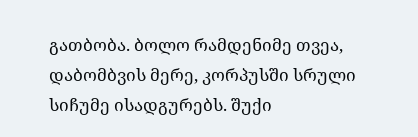გათბობა. ბოლო რამდენიმე თვეა, დაბომბვის მერე, კორპუსში სრული სიჩუმე ისადგურებს. შუქი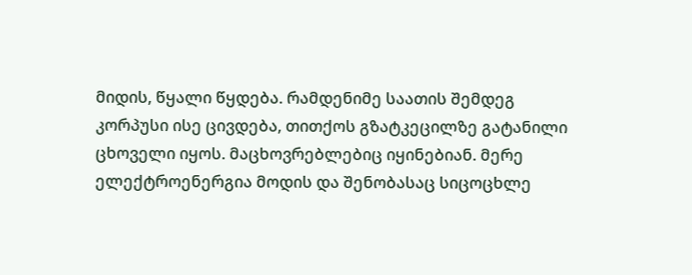მიდის, წყალი წყდება. რამდენიმე საათის შემდეგ კორპუსი ისე ცივდება, თითქოს გზატკეცილზე გატანილი ცხოველი იყოს. მაცხოვრებლებიც იყინებიან. მერე ელექტროენერგია მოდის და შენობასაც სიცოცხლე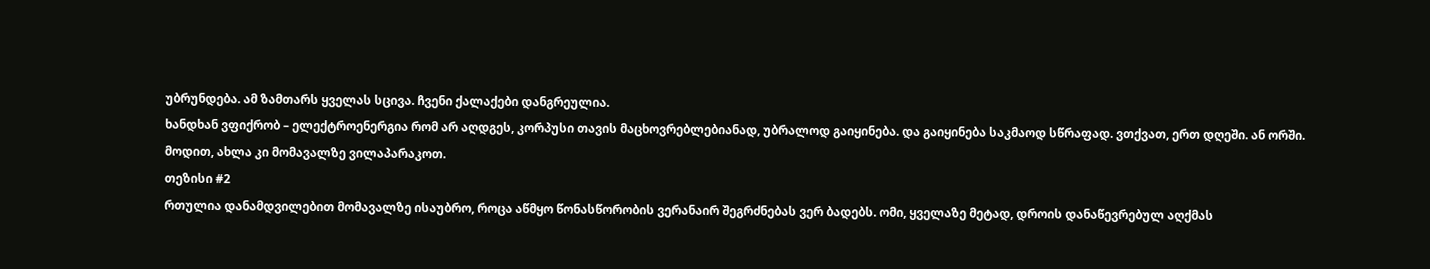უბრუნდება. ამ ზამთარს ყველას სცივა. ჩვენი ქალაქები დანგრეულია.
ხანდხან ვფიქრობ – ელექტროენერგია რომ არ აღდგეს, კორპუსი თავის მაცხოვრებლებიანად, უბრალოდ გაიყინება. და გაიყინება საკმაოდ სწრაფად. ვთქვათ, ერთ დღეში. ან ორში.
მოდით, ახლა კი მომავალზე ვილაპარაკოთ.
თეზისი #2
რთულია დანამდვილებით მომავალზე ისაუბრო, როცა აწმყო წონასწორობის ვერანაირ შეგრძნებას ვერ ბადებს. ომი, ყველაზე მეტად, დროის დანაწევრებულ აღქმას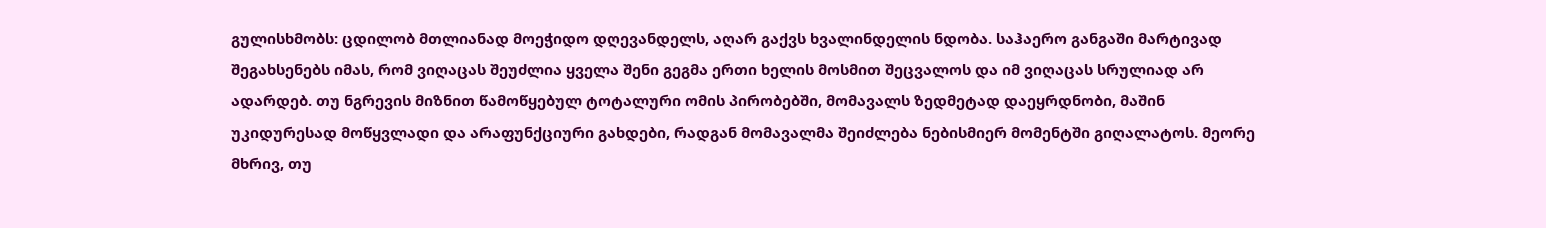გულისხმობს: ცდილობ მთლიანად მოეჭიდო დღევანდელს, აღარ გაქვს ხვალინდელის ნდობა. საჰაერო განგაში მარტივად შეგახსენებს იმას, რომ ვიღაცას შეუძლია ყველა შენი გეგმა ერთი ხელის მოსმით შეცვალოს და იმ ვიღაცას სრულიად არ ადარდებ. თუ ნგრევის მიზნით წამოწყებულ ტოტალური ომის პირობებში, მომავალს ზედმეტად დაეყრდნობი, მაშინ უკიდურესად მოწყვლადი და არაფუნქციური გახდები, რადგან მომავალმა შეიძლება ნებისმიერ მომენტში გიღალატოს. მეორე მხრივ, თუ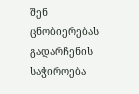შენ ცნობიერებას გადარჩენის საჭიროება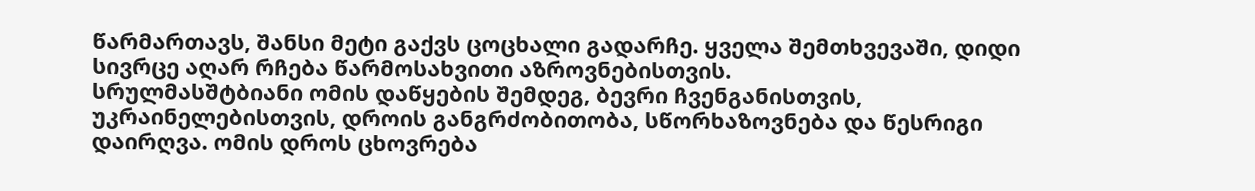წარმართავს, შანსი მეტი გაქვს ცოცხალი გადარჩე. ყველა შემთხვევაში, დიდი სივრცე აღარ რჩება წარმოსახვითი აზროვნებისთვის.
სრულმასშტბიანი ომის დაწყების შემდეგ, ბევრი ჩვენგანისთვის, უკრაინელებისთვის, დროის განგრძობითობა, სწორხაზოვნება და წესრიგი დაირღვა. ომის დროს ცხოვრება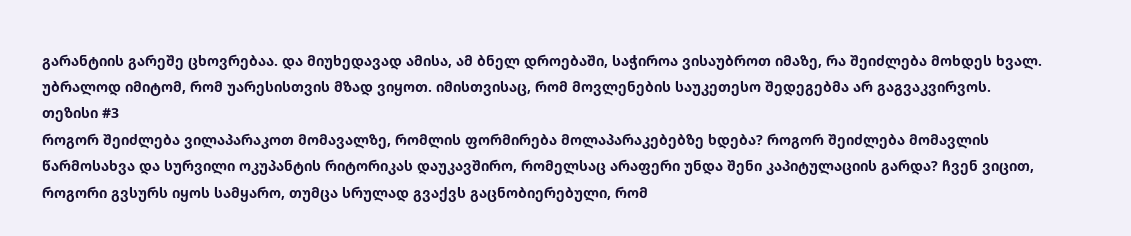გარანტიის გარეშე ცხოვრებაა. და მიუხედავად ამისა, ამ ბნელ დროებაში, საჭიროა ვისაუბროთ იმაზე, რა შეიძლება მოხდეს ხვალ. უბრალოდ იმიტომ, რომ უარესისთვის მზად ვიყოთ. იმისთვისაც, რომ მოვლენების საუკეთესო შედეგებმა არ გაგვაკვირვოს.
თეზისი #3
როგორ შეიძლება ვილაპარაკოთ მომავალზე, რომლის ფორმირება მოლაპარაკებებზე ხდება? როგორ შეიძლება მომავლის წარმოსახვა და სურვილი ოკუპანტის რიტორიკას დაუკავშირო, რომელსაც არაფერი უნდა შენი კაპიტულაციის გარდა? ჩვენ ვიცით, როგორი გვსურს იყოს სამყარო, თუმცა სრულად გვაქვს გაცნობიერებული, რომ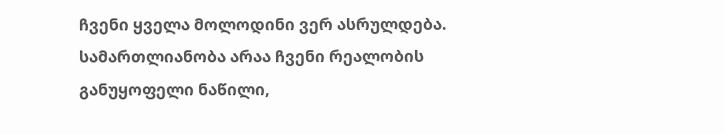ჩვენი ყველა მოლოდინი ვერ ასრულდება. სამართლიანობა არაა ჩვენი რეალობის განუყოფელი ნაწილი,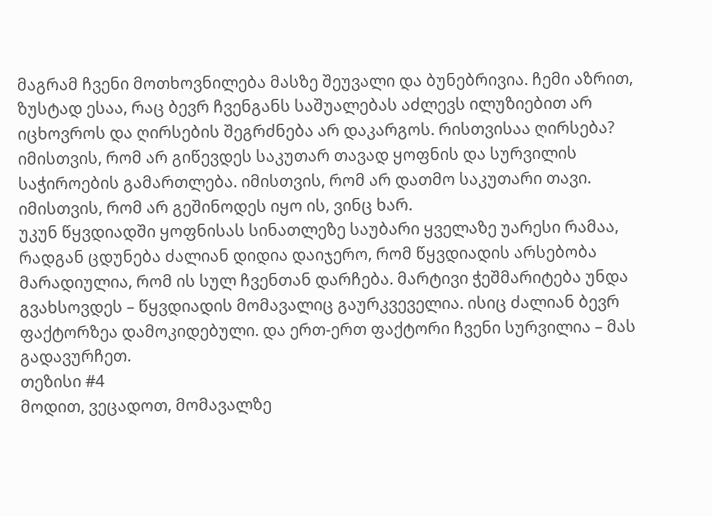მაგრამ ჩვენი მოთხოვნილება მასზე შეუვალი და ბუნებრივია. ჩემი აზრით, ზუსტად ესაა, რაც ბევრ ჩვენგანს საშუალებას აძლევს ილუზიებით არ იცხოვროს და ღირსების შეგრძნება არ დაკარგოს. რისთვისაა ღირსება? იმისთვის, რომ არ გიწევდეს საკუთარ თავად ყოფნის და სურვილის საჭიროების გამართლება. იმისთვის, რომ არ დათმო საკუთარი თავი. იმისთვის, რომ არ გეშინოდეს იყო ის, ვინც ხარ.
უკუნ წყვდიადში ყოფნისას სინათლეზე საუბარი ყველაზე უარესი რამაა, რადგან ცდუნება ძალიან დიდია დაიჯერო, რომ წყვდიადის არსებობა მარადიულია, რომ ის სულ ჩვენთან დარჩება. მარტივი ჭეშმარიტება უნდა გვახსოვდეს – წყვდიადის მომავალიც გაურკვეველია. ისიც ძალიან ბევრ ფაქტორზეა დამოკიდებული. და ერთ-ერთ ფაქტორი ჩვენი სურვილია – მას გადავურჩეთ.
თეზისი #4
მოდით, ვეცადოთ, მომავალზე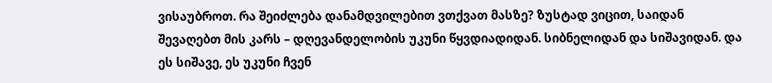ვისაუბროთ. რა შეიძლება დანამდვილებით ვთქვათ მასზე? ზუსტად ვიცით, საიდან შევაღებთ მის კარს – დღევანდელობის უკუნი წყვდიადიდან. სიბნელიდან და სიშავიდან. და ეს სიშავე, ეს უკუნი ჩვენ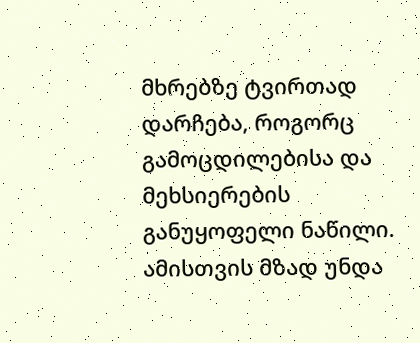მხრებზე ტვირთად დარჩება, როგორც გამოცდილებისა და მეხსიერების განუყოფელი ნაწილი. ამისთვის მზად უნდა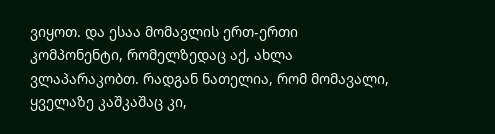ვიყოთ. და ესაა მომავლის ერთ-ერთი კომპონენტი, რომელზედაც აქ, ახლა ვლაპარაკობთ. რადგან ნათელია, რომ მომავალი, ყველაზე კაშკაშაც კი,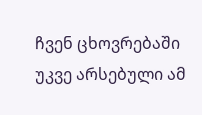ჩვენ ცხოვრებაში უკვე არსებული ამ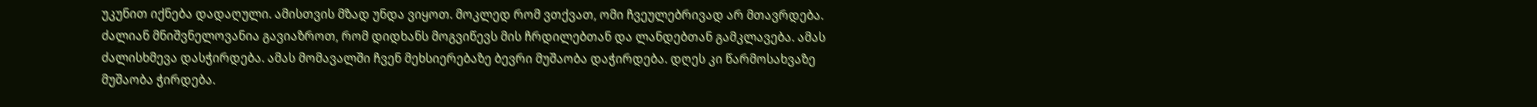უკუნით იქნება დადაღული. ამისთვის მზად უნდა ვიყოთ. მოკლედ რომ ვთქვათ, ომი ჩვეულებრივად არ მთავრდება. ძალიან მნიშვნელოვანია გავიაზროთ, რომ დიდხანს მოგვიწევს მის ჩრდილებთან და ლანდებთან გამკლავება. ამას ძალისხმევა დასჭირდება. ამას მომავალში ჩვენ მეხსიერებაზე ბევრი მუშაობა დაჭირდება. დღეს კი წარმოსახვაზე მუშაობა ჭირდება.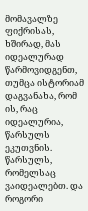მომავალზე ფიქრისას, ხშირად, მას იდეალურად წარმოვიდგენთ, თუმცა ისტორიამ დაგვანახა, რომ ის, რაც იდეალურია, წარსულს ეკუთვნის. წარსულს, რომელსაც ვაიდეალებთ. და როგორი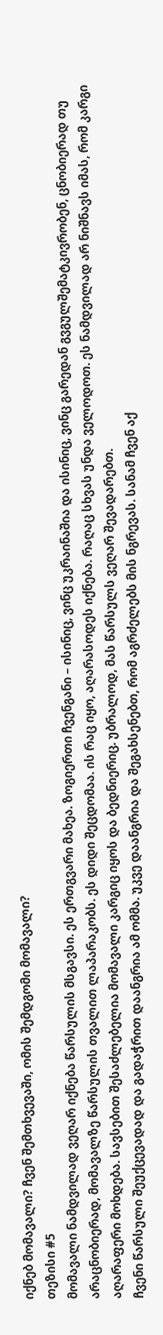იქნებ მომავალი? ჩვენ შემთხვევაში, ომის შემდგომი მომავალი?
თეზისი #5
მომავალი ნამდვილად ვეღარ იქნება წარსულის მსგავსი. ეს ერთგვარი მახეა. ზოგიერთი ჩვენგანი – ისინიც, ვინც უკრაინაშია და ისინიც, ვინც გარედან გვგულშემატკივრობენ, ცნობიერად თუ არაცნობიერად, მომავალზე წარსულის თვალით ლაპარაკობს. ეს დიდი შეცდომაა. ის რაც იყო, აღარასოდეს იქნება. რაღაც სხვას უნდა ველოდოთ. ეს ნამდვილად არ ნიშნავს იმას, რომ კარგი აღარაფერი მოხდება. სავსებით შესაძლებელია მომავალი კარგიც იყოს და ბედნიერიც. უბრალოდ, მას წარსულს ვეღარ შევადარებთ.
ჩვენი წარსული შეუქცევადად და გადაჭრით დაანგრია ამ ომმა. უკვე დაანგრია და შეგახსენებთ, რომ აგრძელებს მის ნგრევას. სანამ ჩვენ აქ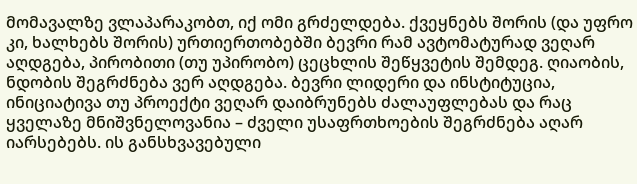მომავალზე ვლაპარაკობთ, იქ ომი გრძელდება. ქვეყნებს შორის (და უფრო კი, ხალხებს შორის) ურთიერთობებში ბევრი რამ ავტომატურად ვეღარ აღდგება, პირობითი (თუ უპირობო) ცეცხლის შეწყვეტის შემდეგ. ღიაობის, ნდობის შეგრძნება ვერ აღდგება. ბევრი ლიდერი და ინსტიტუცია, ინიციატივა თუ პროექტი ვეღარ დაიბრუნებს ძალაუფლებას და რაც ყველაზე მნიშვნელოვანია – ძველი უსაფრთხოების შეგრძნება აღარ იარსებებს. ის განსხვავებული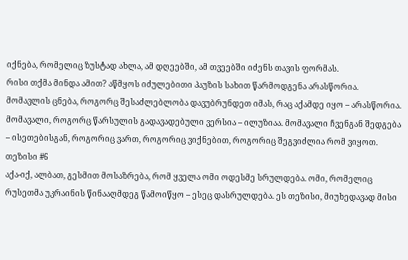იქნება, რომელიც ზუსტად ახლა, ამ დღეებში, ამ თვეებში იძენს თავის ფორმას.
რისი თქმა მინდა ამით? აწმყოს იძულებითი პაუზის სახით წარმოდგენა არასწორია. მომავლის ცნება, როგორც შესაძლებლობა დავუბრუნდეთ იმას, რაც აქამდე იყო – არასწორია. მომავალი, როგორც წარსულის გადავადებული ვერსია – ილუზიაა. მომავალი ჩვენგან შედგება – ისეთებისგან, როგორიც ვართ, როგორიც ვიქნებით, როგორიც შეგვიძლია რომ ვიყოთ.
თეზისი #6
აქა-იქ, ალბათ, გესმით მოსაზრება, რომ ყველა ომი ოდესმე სრულდება. ომი, რომელიც რუსეთმა უკრაინის წინააღმდეგ წამოიწყო – ესეც დასრულდება. ეს თეზისი, მიუხედავად მისი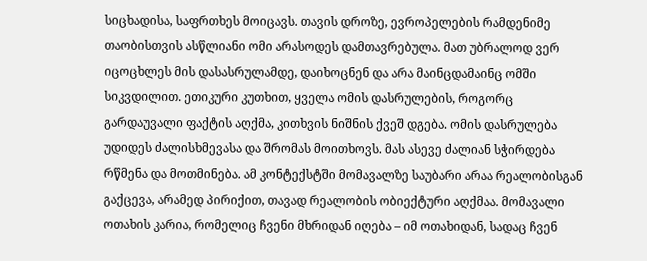სიცხადისა, საფრთხეს მოიცავს. თავის დროზე, ევროპელების რამდენიმე თაობისთვის ასწლიანი ომი არასოდეს დამთავრებულა. მათ უბრალოდ ვერ იცოცხლეს მის დასასრულამდე, დაიხოცნენ და არა მაინცდამაინც ომში სიკვდილით. ეთიკური კუთხით, ყველა ომის დასრულების, როგორც გარდაუვალი ფაქტის აღქმა, კითხვის ნიშნის ქვეშ დგება. ომის დასრულება უდიდეს ძალისხმევასა და შრომას მოითხოვს. მას ასევე ძალიან სჭირდება რწმენა და მოთმინება. ამ კონტექსტში მომავალზე საუბარი არაა რეალობისგან გაქცევა, არამედ პირიქით, თავად რეალობის ობიექტური აღქმაა. მომავალი ოთახის კარია, რომელიც ჩვენი მხრიდან იღება – იმ ოთახიდან, სადაც ჩვენ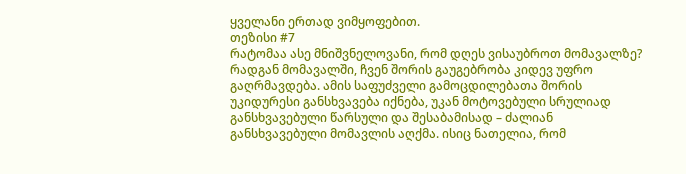ყველანი ერთად ვიმყოფებით.
თეზისი #7
რატომაა ასე მნიშვნელოვანი, რომ დღეს ვისაუბროთ მომავალზე? რადგან მომავალში, ჩვენ შორის გაუგებრობა კიდევ უფრო გაღრმავდება. ამის საფუძველი გამოცდილებათა შორის უკიდურესი განსხვავება იქნება, უკან მოტოვებული სრულიად განსხვავებული წარსული და შესაბამისად – ძალიან განსხვავებული მომავლის აღქმა. ისიც ნათელია, რომ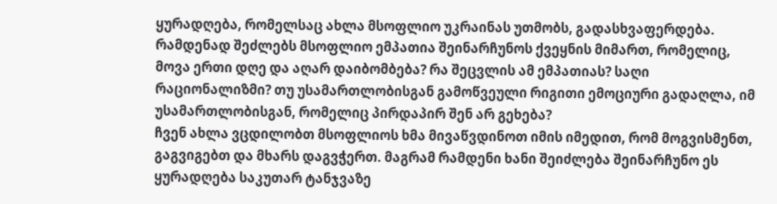ყურადღება, რომელსაც ახლა მსოფლიო უკრაინას უთმობს, გადასხვაფერდება. რამდენად შეძლებს მსოფლიო ემპათია შეინარჩუნოს ქვეყნის მიმართ, რომელიც, მოვა ერთი დღე და აღარ დაიბომბება? რა შეცვლის ამ ემპათიას? საღი რაციონალიზმი? თუ უსამართლობისგან გამოწვეული რიგითი ემოციური გადაღლა, იმ უსამართლობისგან, რომელიც პირდაპირ შენ არ გეხება?
ჩვენ ახლა ვცდილობთ მსოფლიოს ხმა მივაწვდინოთ იმის იმედით, რომ მოგვისმენთ, გაგვიგებთ და მხარს დაგვჭერთ. მაგრამ რამდენი ხანი შეიძლება შეინარჩუნო ეს ყურადღება საკუთარ ტანჯვაზე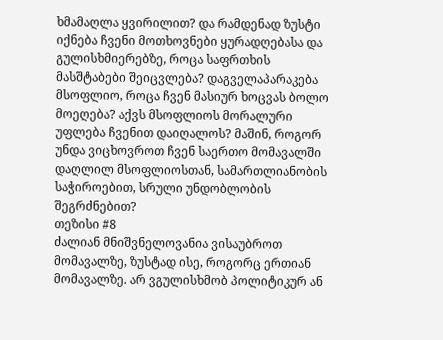ხმამაღლა ყვირილით? და რამდენად ზუსტი იქნება ჩვენი მოთხოვნები ყურადღებასა და გულისხმიერებზე, როცა საფრთხის მასშტაბები შეიცვლება? დაგველაპარაკება მსოფლიო, როცა ჩვენ მასიურ ხოცვას ბოლო მოეღება? აქვს მსოფლიოს მორალური უფლება ჩვენით დაიღალოს? მაშინ, როგორ უნდა ვიცხოვროთ ჩვენ საერთო მომავალში დაღლილ მსოფლიოსთან, სამართლიანობის საჭიროებით, სრული უნდობლობის შეგრძნებით?
თეზისი #8
ძალიან მნიშვნელოვანია ვისაუბროთ მომავალზე, ზუსტად ისე, როგორც ერთიან მომავალზე. არ ვგულისხმობ პოლიტიკურ ან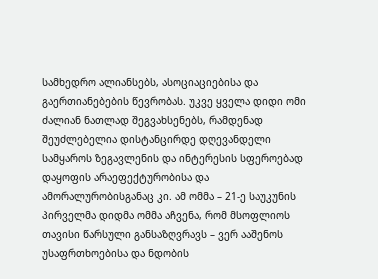სამხედრო ალიანსებს, ასოციაციებისა და გაერთიანებების წევრობას. უკვე ყველა დიდი ომი ძალიან ნათლად შეგვახსენებს, რამდენად შეუძლებელია დისტანცირდე დღევანდელი სამყაროს ზეგავლენის და ინტერესის სფეროებად დაყოფის არაეფექტურობისა და ამორალურობისგანაც კი. ამ ომმა – 21-ე საუკუნის პირველმა დიდმა ომმა აჩვენა, რომ მსოფლიოს თავისი წარსული განსაზღვრავს – ვერ ააშენოს უსაფრთხოებისა და ნდობის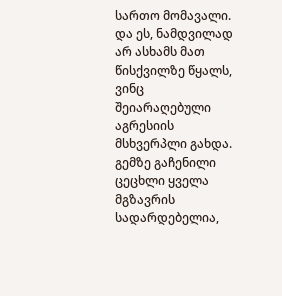სართო მომავალი. და ეს, ნამდვილად არ ასხამს მათ წისქვილზე წყალს, ვინც შეიარაღებული აგრესიის მსხვერპლი გახდა. გემზე გაჩენილი ცეცხლი ყველა მგზავრის სადარდებელია,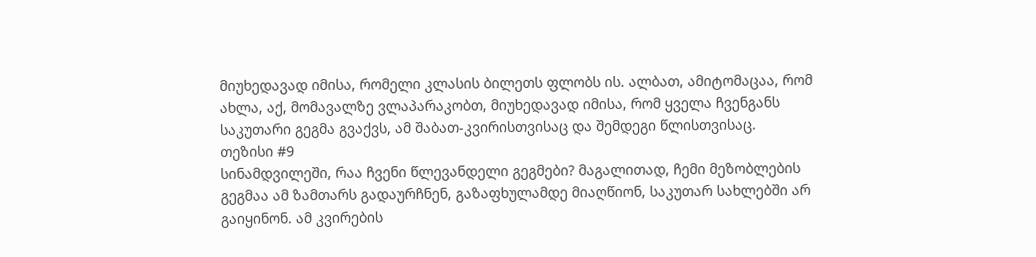მიუხედავად იმისა, რომელი კლასის ბილეთს ფლობს ის. ალბათ, ამიტომაცაა, რომ ახლა, აქ, მომავალზე ვლაპარაკობთ, მიუხედავად იმისა, რომ ყველა ჩვენგანს საკუთარი გეგმა გვაქვს, ამ შაბათ-კვირისთვისაც და შემდეგი წლისთვისაც.
თეზისი #9
სინამდვილეში, რაა ჩვენი წლევანდელი გეგმები? მაგალითად, ჩემი მეზობლების გეგმაა ამ ზამთარს გადაურჩნენ, გაზაფხულამდე მიაღწიონ, საკუთარ სახლებში არ გაიყინონ. ამ კვირების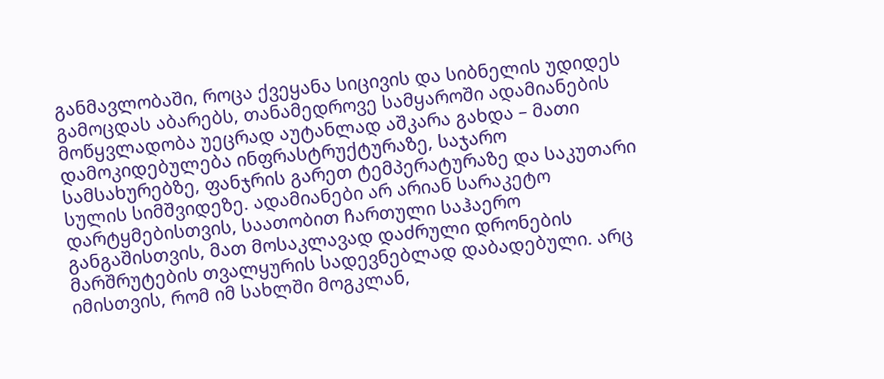განმავლობაში, როცა ქვეყანა სიცივის და სიბნელის უდიდეს გამოცდას აბარებს, თანამედროვე სამყაროში ადამიანების მოწყვლადობა უეცრად აუტანლად აშკარა გახდა – მათი დამოკიდებულება ინფრასტრუქტურაზე, საჯარო სამსახურებზე, ფანჯრის გარეთ ტემპერატურაზე და საკუთარი სულის სიმშვიდეზე. ადამიანები არ არიან სარაკეტო დარტყმებისთვის, საათობით ჩართული საჰაერო განგაშისთვის, მათ მოსაკლავად დაძრული დრონების მარშრუტების თვალყურის სადევნებლად დაბადებული. არც იმისთვის, რომ იმ სახლში მოგკლან,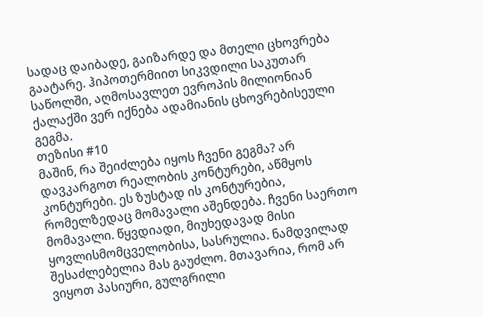სადაც დაიბადე, გაიზარდე და მთელი ცხოვრება გაატარე. ჰიპოთერმიით სიკვდილი საკუთარ საწოლში, აღმოსავლეთ ევროპის მილიონიან ქალაქში ვერ იქნება ადამიანის ცხოვრებისეული გეგმა.
თეზისი #10
მაშინ, რა შეიძლება იყოს ჩვენი გეგმა? არ დავკარგოთ რეალობის კონტურები, აწმყოს კონტურები. ეს ზუსტად ის კონტურებია, რომელზედაც მომავალი აშენდება. ჩვენი საერთო მომავალი. წყვდიადი, მიუხედავად მისი ყოვლისმომცველობისა, სასრულია. ნამდვილად შესაძლებელია მას გაუძლო. მთავარია, რომ არ ვიყოთ პასიური, გულგრილი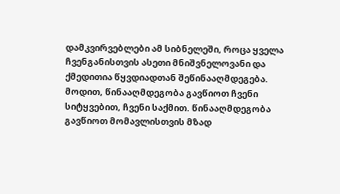დამკვირვებლები ამ სიბნელეში, როცა ყველა ჩვენგანისთვის ასეთი მნიშვნელოვანი და ქმედითია წყვდიადთან შეწინააღმდეგება. მოდით, წინააღმდეგობა გავწიოთ ჩვენი სიტყვებით, ჩვენი საქმით. წინააღმდეგობა გავწიოთ მომავლისთვის მზად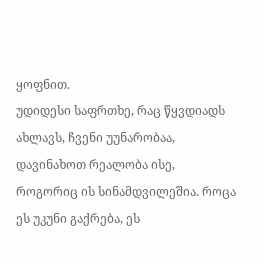ყოფნით.
უდიდესი საფრთხე, რაც წყვდიადს ახლავს, ჩვენი უუნარობაა, დავინახოთ რეალობა ისე, როგორიც ის სინამდვილეშია. როცა ეს უკუნი გაქრება, ეს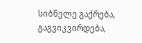სიბნელე გაქრება, გაგვიკვირდება,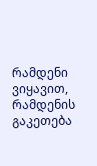რამდენი ვიყავით, რამდენის გაკეთება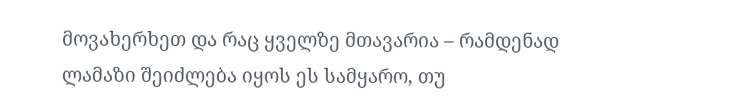მოვახერხეთ და რაც ყველზე მთავარია – რამდენად ლამაზი შეიძლება იყოს ეს სამყარო, თუ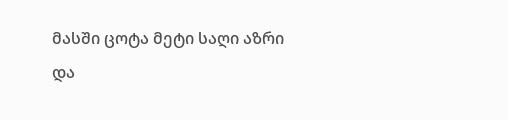მასში ცოტა მეტი საღი აზრი და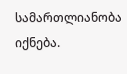სამართლიანობა იქნება.